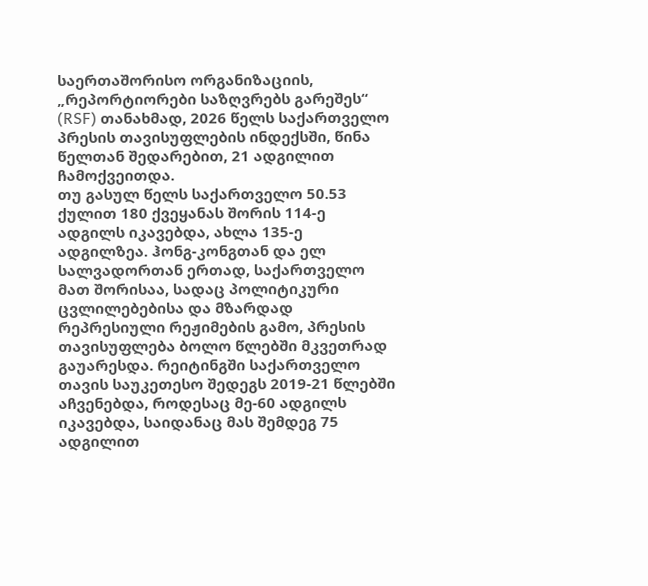საერთაშორისო ორგანიზაციის, „რეპორტიორები საზღვრებს გარეშეს“ (RSF) თანახმად, 2026 წელს საქართველო პრესის თავისუფლების ინდექსში, წინა წელთან შედარებით, 21 ადგილით ჩამოქვეითდა.
თუ გასულ წელს საქართველო 50.53 ქულით 180 ქვეყანას შორის 114-ე ადგილს იკავებდა, ახლა 135-ე ადგილზეა. ჰონგ-კონგთან და ელ სალვადორთან ერთად, საქართველო მათ შორისაა, სადაც პოლიტიკური ცვლილებებისა და მზარდად რეპრესიული რეჟიმების გამო, პრესის თავისუფლება ბოლო წლებში მკვეთრად გაუარესდა. რეიტინგში საქართველო თავის საუკეთესო შედეგს 2019-21 წლებში აჩვენებდა, როდესაც მე-60 ადგილს იკავებდა, საიდანაც მას შემდეგ 75 ადგილით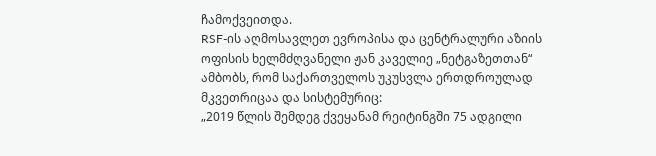ჩამოქვეითდა.
RSF-ის აღმოსავლეთ ევროპისა და ცენტრალური აზიის ოფისის ხელმძღვანელი ჟან კაველიე „ნეტგაზეთთან“ ამბობს, რომ საქართველოს უკუსვლა ერთდროულად მკვეთრიცაა და სისტემურიც:
„2019 წლის შემდეგ ქვეყანამ რეიტინგში 75 ადგილი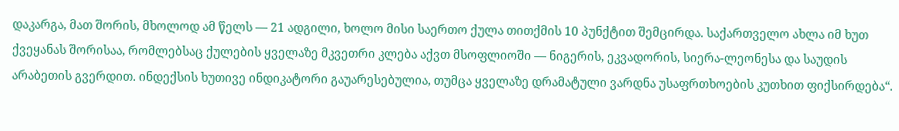დაკარგა, მათ შორის, მხოლოდ ამ წელს — 21 ადგილი, ხოლო მისი საერთო ქულა თითქმის 10 პუნქტით შემცირდა. საქართველო ახლა იმ ხუთ ქვეყანას შორისაა, რომლებსაც ქულების ყველაზე მკვეთრი კლება აქვთ მსოფლიოში — ნიგერის, ეკვადორის, სიერა-ლეონესა და საუდის არაბეთის გვერდით. ინდექსის ხუთივე ინდიკატორი გაუარესებულია, თუმცა ყველაზე დრამატული ვარდნა უსაფრთხოების კუთხით ფიქსირდება“.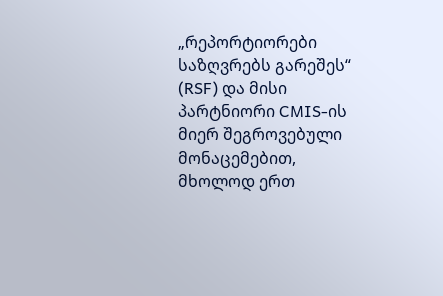„რეპორტიორები საზღვრებს გარეშეს“ (RSF) და მისი პარტნიორი CMIS-ის მიერ შეგროვებული მონაცემებით, მხოლოდ ერთ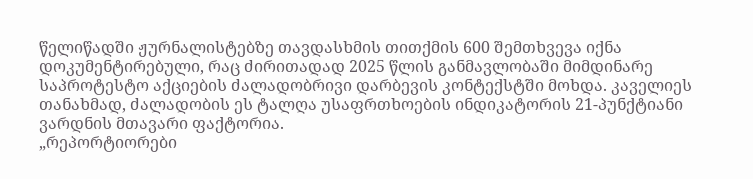წელიწადში ჟურნალისტებზე თავდასხმის თითქმის 600 შემთხვევა იქნა დოკუმენტირებული, რაც ძირითადად 2025 წლის განმავლობაში მიმდინარე საპროტესტო აქციების ძალადობრივი დარბევის კონტექსტში მოხდა. კაველიეს თანახმად, ძალადობის ეს ტალღა უსაფრთხოების ინდიკატორის 21-პუნქტიანი ვარდნის მთავარი ფაქტორია.
„რეპორტიორები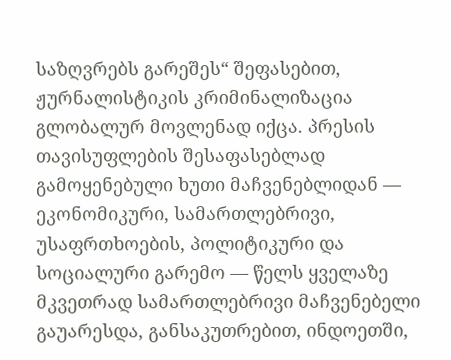საზღვრებს გარეშეს“ შეფასებით, ჟურნალისტიკის კრიმინალიზაცია გლობალურ მოვლენად იქცა. პრესის თავისუფლების შესაფასებლად გამოყენებული ხუთი მაჩვენებლიდან — ეკონომიკური, სამართლებრივი, უსაფრთხოების, პოლიტიკური და სოციალური გარემო — წელს ყველაზე მკვეთრად სამართლებრივი მაჩვენებელი გაუარესდა, განსაკუთრებით, ინდოეთში,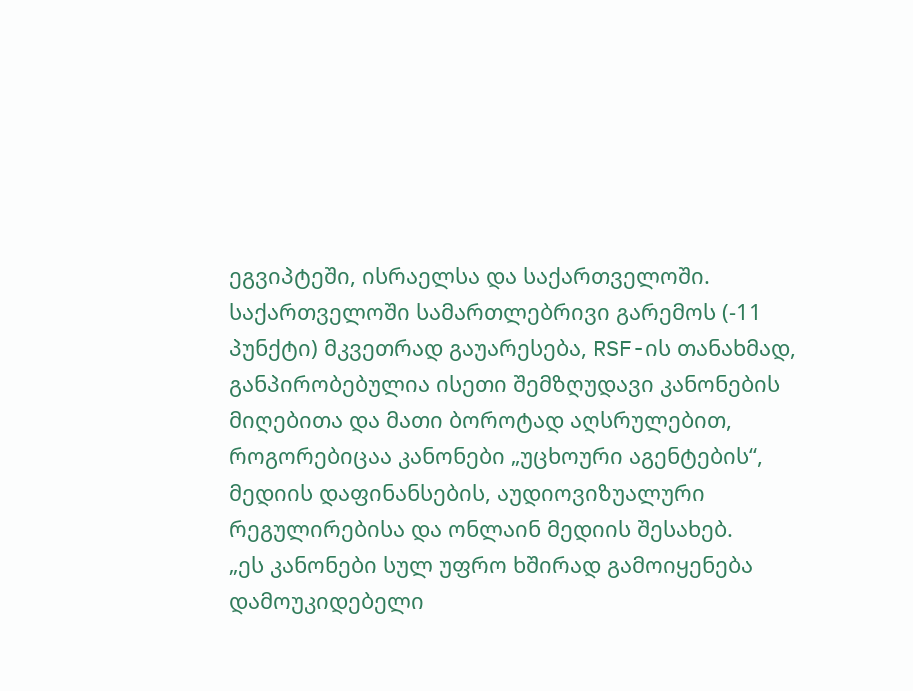ეგვიპტეში, ისრაელსა და საქართველოში.
საქართველოში სამართლებრივი გარემოს (-11 პუნქტი) მკვეთრად გაუარესება, RSF-ის თანახმად, განპირობებულია ისეთი შემზღუდავი კანონების მიღებითა და მათი ბოროტად აღსრულებით, როგორებიცაა კანონები „უცხოური აგენტების“, მედიის დაფინანსების, აუდიოვიზუალური რეგულირებისა და ონლაინ მედიის შესახებ.
„ეს კანონები სულ უფრო ხშირად გამოიყენება დამოუკიდებელი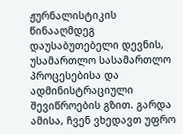ჟურნალისტიკის წინააღმდეგ დაუსაბუთებელი დევნის, უსამართლო სასამართლო პროცესებისა და ადმინისტრაციული შევიწროების გზით. გარდა ამისა, ჩვენ ვხედავთ უფრო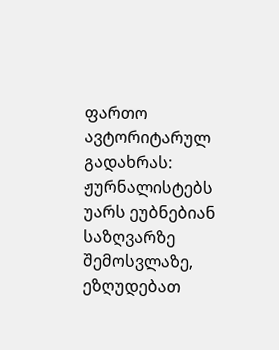ფართო ავტორიტარულ გადახრას: ჟურნალისტებს უარს ეუბნებიან საზღვარზე შემოსვლაზე, ეზღუდებათ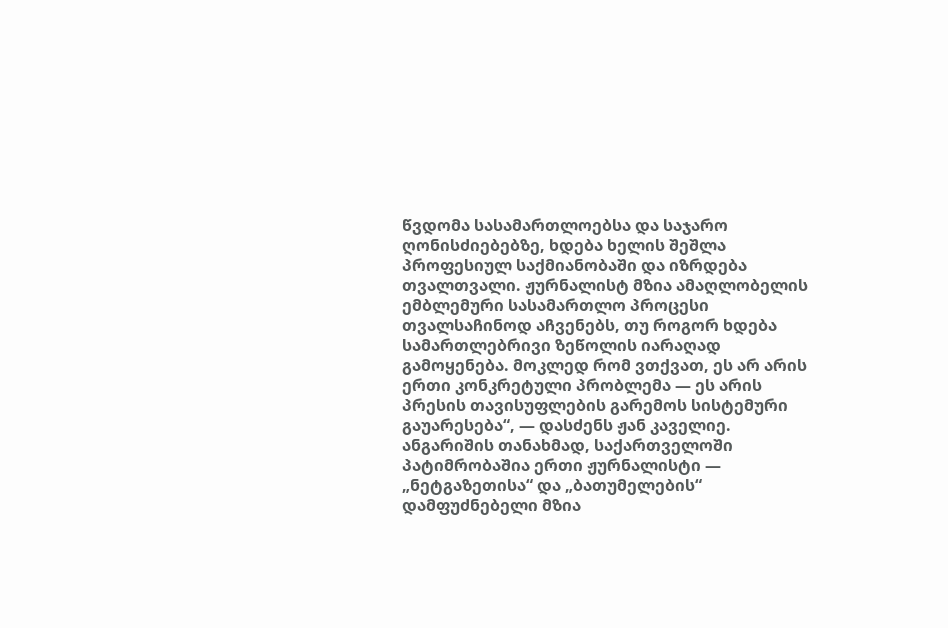წვდომა სასამართლოებსა და საჯარო ღონისძიებებზე, ხდება ხელის შეშლა პროფესიულ საქმიანობაში და იზრდება თვალთვალი. ჟურნალისტ მზია ამაღლობელის ემბლემური სასამართლო პროცესი თვალსაჩინოდ აჩვენებს, თუ როგორ ხდება სამართლებრივი ზეწოლის იარაღად გამოყენება. მოკლედ რომ ვთქვათ, ეს არ არის ერთი კონკრეტული პრობლემა — ეს არის პრესის თავისუფლების გარემოს სისტემური გაუარესება“, — დასძენს ჟან კაველიე.
ანგარიშის თანახმად, საქართველოში პატიმრობაშია ერთი ჟურნალისტი — „ნეტგაზეთისა“ და „ბათუმელების“ დამფუძნებელი მზია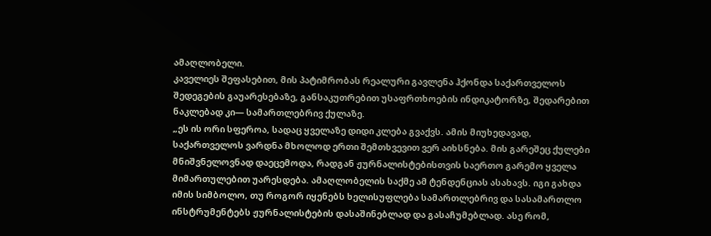ამაღლობელი.
კაველიეს შეფასებით, მის პატიმრობას რეალური გავლენა ჰქონდა საქართველოს შედეგების გაუარესებაზე, განსაკუთრებით უსაფრთხოების ინდიკატორზე, შედარებით ნაკლებად კი— სამართლებრივ ქულაზე.
„ეს ის ორი სფეროა, სადაც ყველაზე დიდი კლება გვაქვს. ამის მიუხედავად, საქართველოს ვარდნა მხოლოდ ერთი შემთხვევით ვერ აიხსნება. მის გარეშეც ქულები მნიშვნელოვნად დაეცემოდა, რადგან ჟურნალისტებისთვის საერთო გარემო ყველა მიმართულებით უარესდება. ამაღლობელის საქმე ამ ტენდენციას ასახავს. იგი გახდა იმის სიმბოლო, თუ როგორ იყენებს ხელისუფლება სამართლებრივ და სასამართლო ინსტრუმენტებს ჟურნალისტების დასაშინებლად და გასაჩუმებლად. ასე რომ,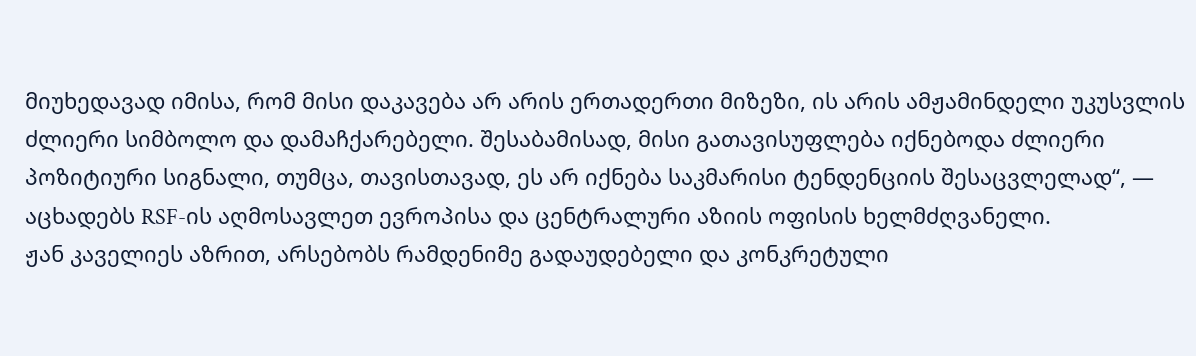მიუხედავად იმისა, რომ მისი დაკავება არ არის ერთადერთი მიზეზი, ის არის ამჟამინდელი უკუსვლის ძლიერი სიმბოლო და დამაჩქარებელი. შესაბამისად, მისი გათავისუფლება იქნებოდა ძლიერი პოზიტიური სიგნალი, თუმცა, თავისთავად, ეს არ იქნება საკმარისი ტენდენციის შესაცვლელად“, — აცხადებს RSF-ის აღმოსავლეთ ევროპისა და ცენტრალური აზიის ოფისის ხელმძღვანელი.
ჟან კაველიეს აზრით, არსებობს რამდენიმე გადაუდებელი და კონკრეტული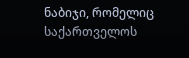ნაბიჯი, რომელიც საქართველოს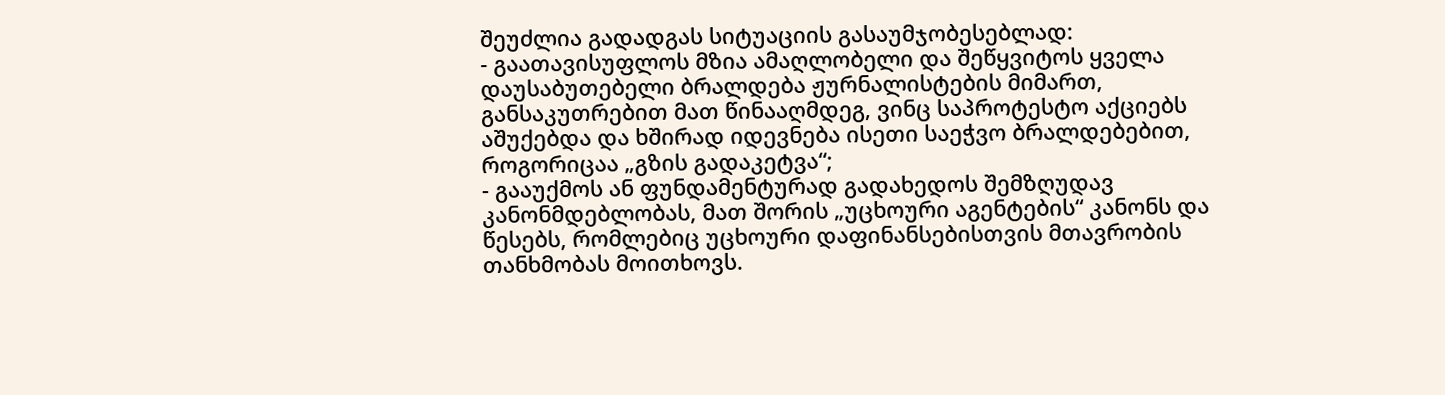შეუძლია გადადგას სიტუაციის გასაუმჯობესებლად:
- გაათავისუფლოს მზია ამაღლობელი და შეწყვიტოს ყველა დაუსაბუთებელი ბრალდება ჟურნალისტების მიმართ, განსაკუთრებით მათ წინააღმდეგ, ვინც საპროტესტო აქციებს აშუქებდა და ხშირად იდევნება ისეთი საეჭვო ბრალდებებით, როგორიცაა „გზის გადაკეტვა“;
- გააუქმოს ან ფუნდამენტურად გადახედოს შემზღუდავ კანონმდებლობას, მათ შორის „უცხოური აგენტების“ კანონს და წესებს, რომლებიც უცხოური დაფინანსებისთვის მთავრობის თანხმობას მოითხოვს.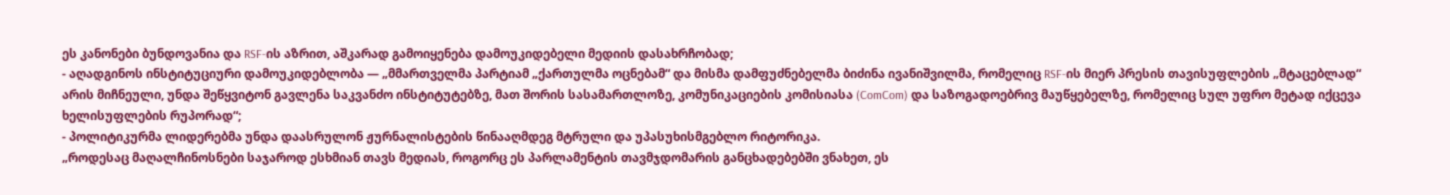ეს კანონები ბუნდოვანია და RSF-ის აზრით, აშკარად გამოიყენება დამოუკიდებელი მედიის დასახრჩობად;
- აღადგინოს ინსტიტუციური დამოუკიდებლობა — „მმართველმა პარტიამ „ქართულმა ოცნებამ“ და მისმა დამფუძნებელმა ბიძინა ივანიშვილმა, რომელიც RSF-ის მიერ პრესის თავისუფლების „მტაცებლად“ არის მიჩნეული, უნდა შეწყვიტონ გავლენა საკვანძო ინსტიტუტებზე, მათ შორის სასამართლოზე, კომუნიკაციების კომისიასა (ComCom) და საზოგადოებრივ მაუწყებელზე, რომელიც სულ უფრო მეტად იქცევა ხელისუფლების რუპორად“;
- პოლიტიკურმა ლიდერებმა უნდა დაასრულონ ჟურნალისტების წინააღმდეგ მტრული და უპასუხისმგებლო რიტორიკა.
„როდესაც მაღალჩინოსნები საჯაროდ ესხმიან თავს მედიას, როგორც ეს პარლამენტის თავმჯდომარის განცხადებებში ვნახეთ, ეს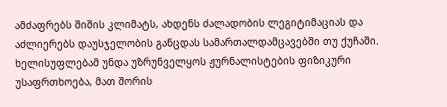ამძაფრებს შიშის კლიმატს, ახდენს ძალადობის ლეგიტიმაციას და აძლიერებს დაუსჯელობის განცდას სამართალდამცავებში თუ ქუჩაში. ხელისუფლებამ უნდა უზრუნველყოს ჟურნალისტების ფიზიკური უსაფრთხოება, მათ შორის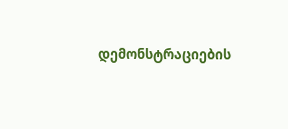დემონსტრაციების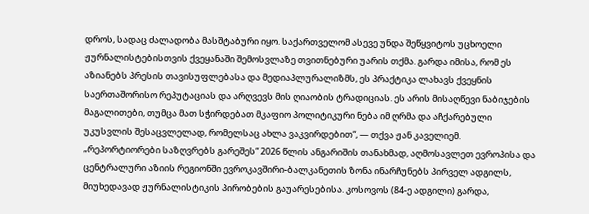დროს, სადაც ძალადობა მასშტაბური იყო. საქართველომ ასევე უნდა შეწყვიტოს უცხოელი ჟურნალისტებისთვის ქვეყანაში შემოსვლაზე თვითნებური უარის თქმა. გარდა იმისა, რომ ეს აზიანებს პრესის თავისუფლებასა და მედიაპლურალიზმს, ეს პრაქტიკა ლახავს ქვეყნის საერთაშორისო რეპუტაციას და არღვევს მის ღიაობის ტრადიციას. ეს არის მისაღწევი ნაბიჯების მაგალითები, თუმცა მათ სჭირდებათ მკაფიო პოლიტიკური ნება იმ ღრმა და აჩქარებული უკუსვლის შესაცვლელად, რომელსაც ახლა ვაკვირდებით“, — თქვა ჟან კაველიემ.
„რეპორტიორები საზღვრებს გარეშეს“ 2026 წლის ანგარიშის თანახმად, აღმოსავლეთ ევროპისა და ცენტრალური აზიის რეგიონში ევროკავშირი-ბალკანეთის ზონა ინარჩუნებს პირველ ადგილს, მიუხედავად ჟურნალისტიკის პირობების გაუარესებისა. კოსოვოს (84-ე ადგილი) გარდა,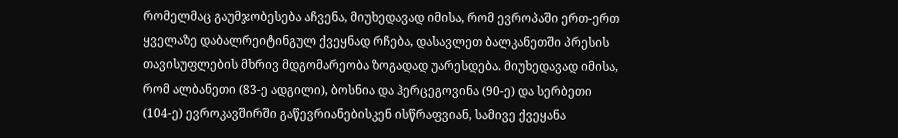რომელმაც გაუმჯობესება აჩვენა, მიუხედავად იმისა, რომ ევროპაში ერთ-ერთ ყველაზე დაბალრეიტინგულ ქვეყნად რჩება, დასავლეთ ბალკანეთში პრესის თავისუფლების მხრივ მდგომარეობა ზოგადად უარესდება. მიუხედავად იმისა, რომ ალბანეთი (83-ე ადგილი), ბოსნია და ჰერცეგოვინა (90-ე) და სერბეთი (104-ე) ევროკავშირში გაწევრიანებისკენ ისწრაფვიან, სამივე ქვეყანა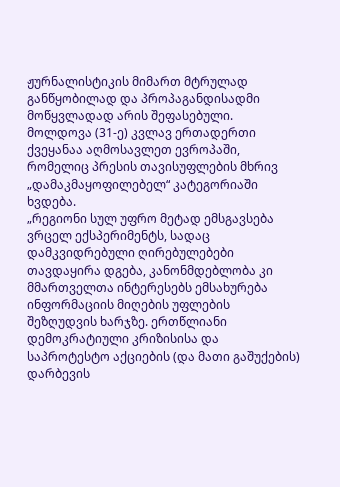ჟურნალისტიკის მიმართ მტრულად განწყობილად და პროპაგანდისადმი მოწყვლადად არის შეფასებული.
მოლდოვა (31-ე) კვლავ ერთადერთი ქვეყანაა აღმოსავლეთ ევროპაში, რომელიც პრესის თავისუფლების მხრივ „დამაკმაყოფილებელ“ კატეგორიაში ხვდება.
„რეგიონი სულ უფრო მეტად ემსგავსება ვრცელ ექსპერიმენტს, სადაც დამკვიდრებული ღირებულებები თავდაყირა დგება, კანონმდებლობა კი მმართველთა ინტერესებს ემსახურება ინფორმაციის მიღების უფლების შეზღუდვის ხარჯზე. ერთწლიანი დემოკრატიული კრიზისისა და საპროტესტო აქციების (და მათი გაშუქების) დარბევის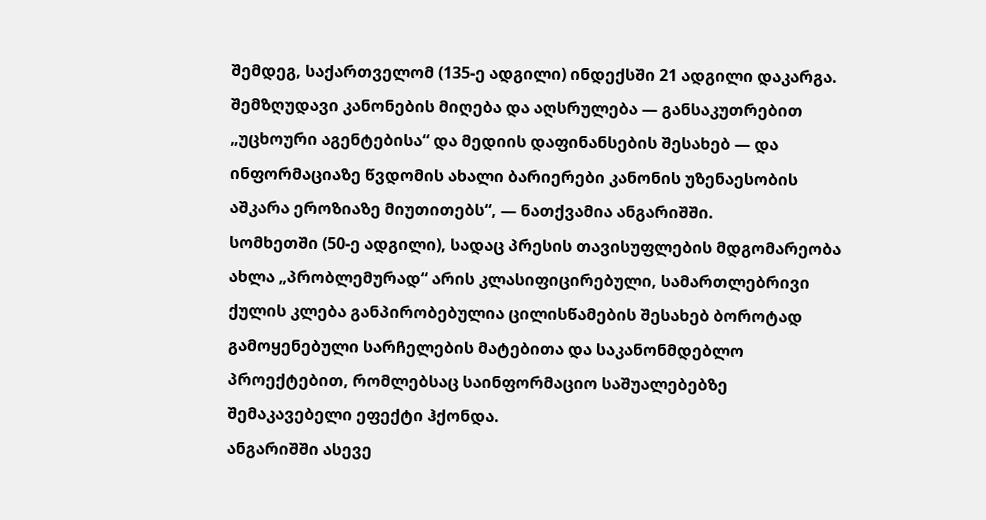შემდეგ, საქართველომ (135-ე ადგილი) ინდექსში 21 ადგილი დაკარგა. შემზღუდავი კანონების მიღება და აღსრულება — განსაკუთრებით „უცხოური აგენტებისა“ და მედიის დაფინანსების შესახებ — და ინფორმაციაზე წვდომის ახალი ბარიერები კანონის უზენაესობის აშკარა ეროზიაზე მიუთითებს“, — ნათქვამია ანგარიშში.
სომხეთში (50-ე ადგილი), სადაც პრესის თავისუფლების მდგომარეობა ახლა „პრობლემურად“ არის კლასიფიცირებული, სამართლებრივი ქულის კლება განპირობებულია ცილისწამების შესახებ ბოროტად გამოყენებული სარჩელების მატებითა და საკანონმდებლო პროექტებით, რომლებსაც საინფორმაციო საშუალებებზე შემაკავებელი ეფექტი ჰქონდა.
ანგარიშში ასევე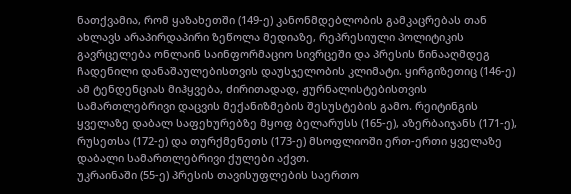ნათქვამია, რომ ყაზახეთში (149-ე) კანონმდებლობის გამკაცრებას თან ახლავს არაპირდაპირი ზეწოლა მედიაზე, რეპრესიული პოლიტიკის გავრცელება ონლაინ საინფორმაციო სივრცეში და პრესის წინააღმდეგ ჩადენილი დანაშაულებისთვის დაუსჯელობის კლიმატი. ყირგიზეთიც (146-ე) ამ ტენდენციას მიჰყვება, ძირითადად, ჟურნალისტებისთვის სამართლებრივი დაცვის მექანიზმების შესუსტების გამო. რეიტინგის ყველაზე დაბალ საფეხურებზე მყოფ ბელარუსს (165-ე), აზერბაიჯანს (171-ე), რუსეთსა (172-ე) და თურქმენეთს (173-ე) მსოფლიოში ერთ-ერთი ყველაზე დაბალი სამართლებრივი ქულები აქვთ.
უკრაინაში (55-ე) პრესის თავისუფლების საერთო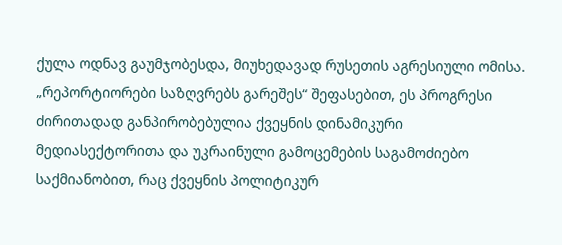ქულა ოდნავ გაუმჯობესდა, მიუხედავად რუსეთის აგრესიული ომისა. „რეპორტიორები საზღვრებს გარეშეს“ შეფასებით, ეს პროგრესი ძირითადად განპირობებულია ქვეყნის დინამიკური მედიასექტორითა და უკრაინული გამოცემების საგამოძიებო საქმიანობით, რაც ქვეყნის პოლიტიკურ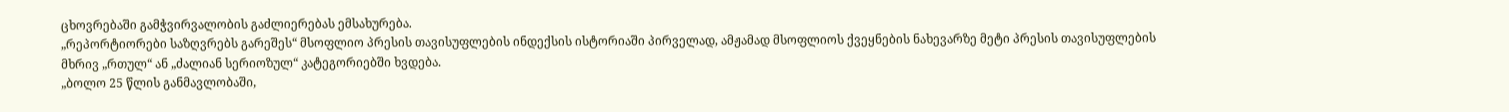ცხოვრებაში გამჭვირვალობის გაძლიერებას ემსახურება.
„რეპორტიორები საზღვრებს გარეშეს“ მსოფლიო პრესის თავისუფლების ინდექსის ისტორიაში პირველად, ამჟამად მსოფლიოს ქვეყნების ნახევარზე მეტი პრესის თავისუფლების მხრივ „რთულ“ ან „ძალიან სერიოზულ“ კატეგორიებში ხვდება.
„ბოლო 25 წლის განმავლობაში,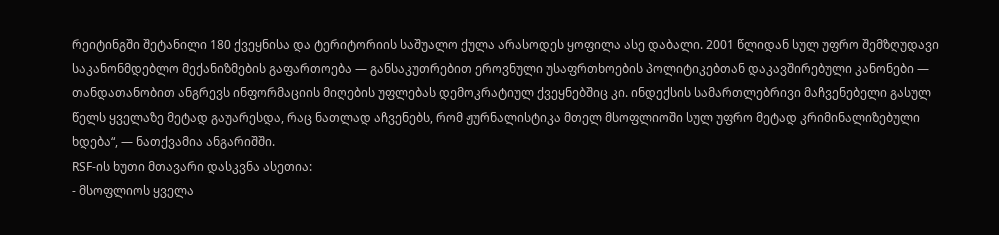რეიტინგში შეტანილი 180 ქვეყნისა და ტერიტორიის საშუალო ქულა არასოდეს ყოფილა ასე დაბალი. 2001 წლიდან სულ უფრო შემზღუდავი საკანონმდებლო მექანიზმების გაფართოება — განსაკუთრებით ეროვნული უსაფრთხოების პოლიტიკებთან დაკავშირებული კანონები — თანდათანობით ანგრევს ინფორმაციის მიღების უფლებას დემოკრატიულ ქვეყნებშიც კი. ინდექსის სამართლებრივი მაჩვენებელი გასულ წელს ყველაზე მეტად გაუარესდა, რაც ნათლად აჩვენებს, რომ ჟურნალისტიკა მთელ მსოფლიოში სულ უფრო მეტად კრიმინალიზებული ხდება“, — ნათქვამია ანგარიშში.
RSF-ის ხუთი მთავარი დასკვნა ასეთია:
- მსოფლიოს ყველა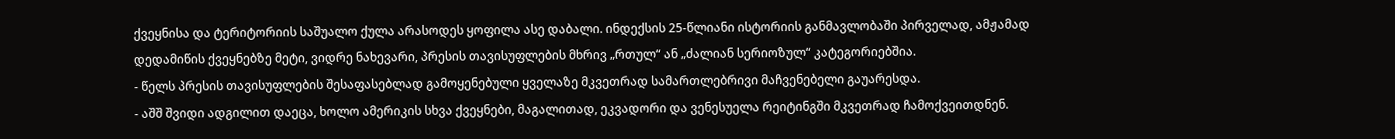ქვეყნისა და ტერიტორიის საშუალო ქულა არასოდეს ყოფილა ასე დაბალი. ინდექსის 25-წლიანი ისტორიის განმავლობაში პირველად, ამჟამად დედამიწის ქვეყნებზე მეტი, ვიდრე ნახევარი, პრესის თავისუფლების მხრივ „რთულ“ ან „ძალიან სერიოზულ“ კატეგორიებშია.
- წელს პრესის თავისუფლების შესაფასებლად გამოყენებული ყველაზე მკვეთრად სამართლებრივი მაჩვენებელი გაუარესდა.
- აშშ შვიდი ადგილით დაეცა, ხოლო ამერიკის სხვა ქვეყნები, მაგალითად, ეკვადორი და ვენესუელა რეიტინგში მკვეთრად ჩამოქვეითდნენ.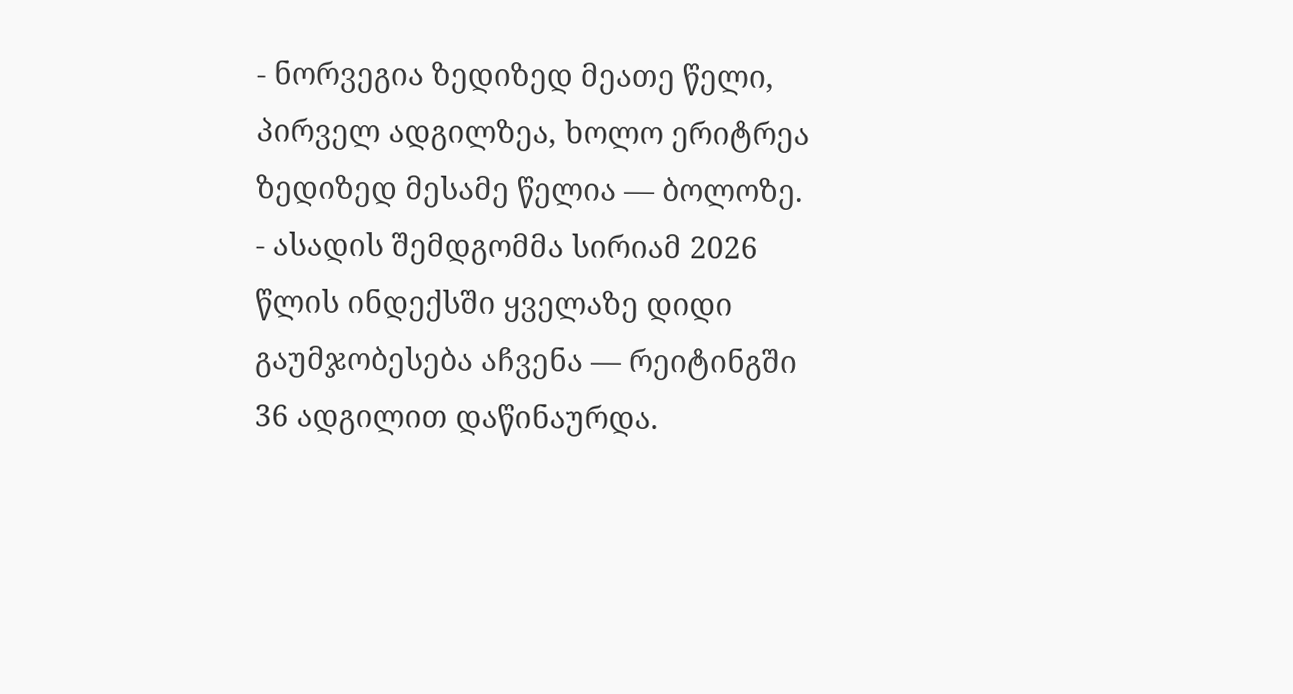- ნორვეგია ზედიზედ მეათე წელი, პირველ ადგილზეა, ხოლო ერიტრეა ზედიზედ მესამე წელია — ბოლოზე.
- ასადის შემდგომმა სირიამ 2026 წლის ინდექსში ყველაზე დიდი გაუმჯობესება აჩვენა — რეიტინგში 36 ადგილით დაწინაურდა.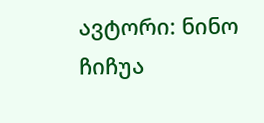ავტორი: ნინო ჩიჩუა